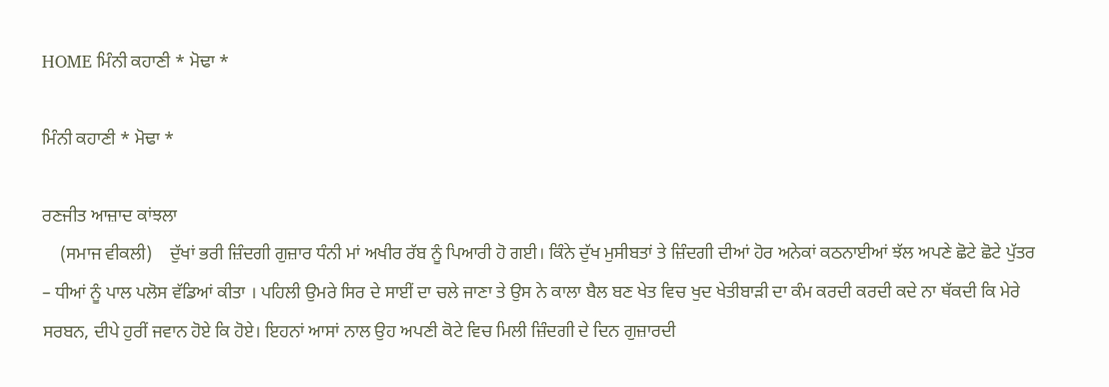HOME ਮਿੰਨੀ ਕਹਾਣੀ * ਮੋਢਾ *

ਮਿੰਨੀ ਕਹਾਣੀ * ਮੋਢਾ *

ਰਣਜੀਤ ਆਜ਼ਾਦ ਕਾਂਝਲਾ
    (ਸਮਾਜ ਵੀਕਲੀ)    ਦੁੱਖਾਂ ਭਰੀ ਜ਼ਿੰਦਗੀ ਗੁਜ਼ਾਰ ਧੰਨੀ ਮਾਂ ਅਖੀਰ ਰੱਬ ਨੂੰ ਪਿਆਰੀ ਹੋ ਗਈ। ਕਿੰਨੇ ਦੁੱਖ ਮੁਸੀਬਤਾਂ ਤੇ ਜ਼ਿੰਦਗੀ ਦੀਆਂ ਹੋਰ ਅਨੇਕਾਂ ਕਠਨਾਈਆਂ ਝੱਲ ਅਪਣੇ ਛੋਟੇ ਛੋਟੇ ਪੁੱਤਰ – ਧੀਆਂ ਨੂੰ ਪਾਲ ਪਲੋਸ ਵੱਡਿਆਂ ਕੀਤਾ । ਪਹਿਲੀ ਉਮਰੇ ਸਿਰ ਦੇ ਸਾਈਂ ਦਾ ਚਲੇ ਜਾਣਾ ਤੇ ਉਸ ਨੇ ਕਾਲਾ ਬੈਲ ਬਣ ਖੇਤ ਵਿਚ ਖੁਦ ਖੇਤੀਬਾੜੀ ਦਾ ਕੰਮ ਕਰਦੀ ਕਰਦੀ ਕਦੇ ਨਾ ਥੱਕਦੀ ਕਿ ਮੇਰੇ ਸਰਬਨ, ਦੀਪੇ ਹੁਰੀਂ ਜਵਾਨ ਹੋਏ ਕਿ ਹੋਏ। ਇਹਨਾਂ ਆਸਾਂ ਨਾਲ ਉਹ ਅਪਣੀ ਕੋਟੇ ਵਿਚ ਮਿਲੀ ਜ਼ਿੰਦਗੀ ਦੇ ਦਿਨ ਗੁਜ਼ਾਰਦੀ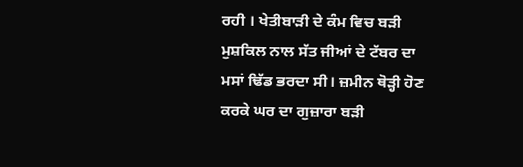ਰਹੀ । ਖੇਤੀਬਾੜੀ ਦੇ ਕੰਮ ਵਿਚ ਬੜੀ ਮੁਸ਼ਕਿਲ ਨਾਲ ਸੱਤ ਜੀਆਂ ਦੇ ਟੱਬਰ ਦਾ ਮਸਾਂ ਢਿੱਡ ਭਰਦਾ ਸੀ। ਜ਼ਮੀਨ ਥੋੜ੍ਹੀ ਹੋਣ ਕਰਕੇ ਘਰ ਦਾ ਗੁਜ਼ਾਰਾ ਬੜੀ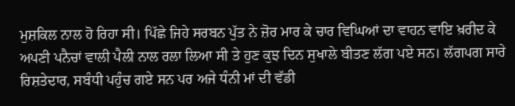ਮੁਸ਼ਕਿਲ ਨਾਲ ਹੋ ਰਿਹਾ ਸੀ। ਪਿੱਛੇ ਜਿਹੇ ਸਰਬਨ ਪੁੱਤ ਨੇ ਜ਼ੋਰ ਮਾਰ ਕੇ ਚਾਰ ਵਿਘਿਆਂ ਦਾ ਵਾਹਨ ਵਾਇ ਖ਼ਰੀਦ ਕੇ ਅਪਣੀ ਪਨੈਚਾਂ ਵਾਲੀ ਪੈਲੀ ਨਾਲ ਰਲਾ ਲਿਆ ਸੀ ਤੇ ਹੁਣ ਕੁਝ ਦਿਨ ਸੁਖਾਲੇ ਬੀਤਣ ਲੱਗ ਪਏ ਸਨ। ਲੱਗਪਗ ਸਾਰੇ ਰਿਸ਼ਤੇਦਾਰ, ਸਬੰਧੀ ਪਹੁੰਚ ਗਏ ਸਨ ਪਰ ਅਜੇ ਧੰਨੀ ਮਾਂ ਦੀ ਵੱਡੀ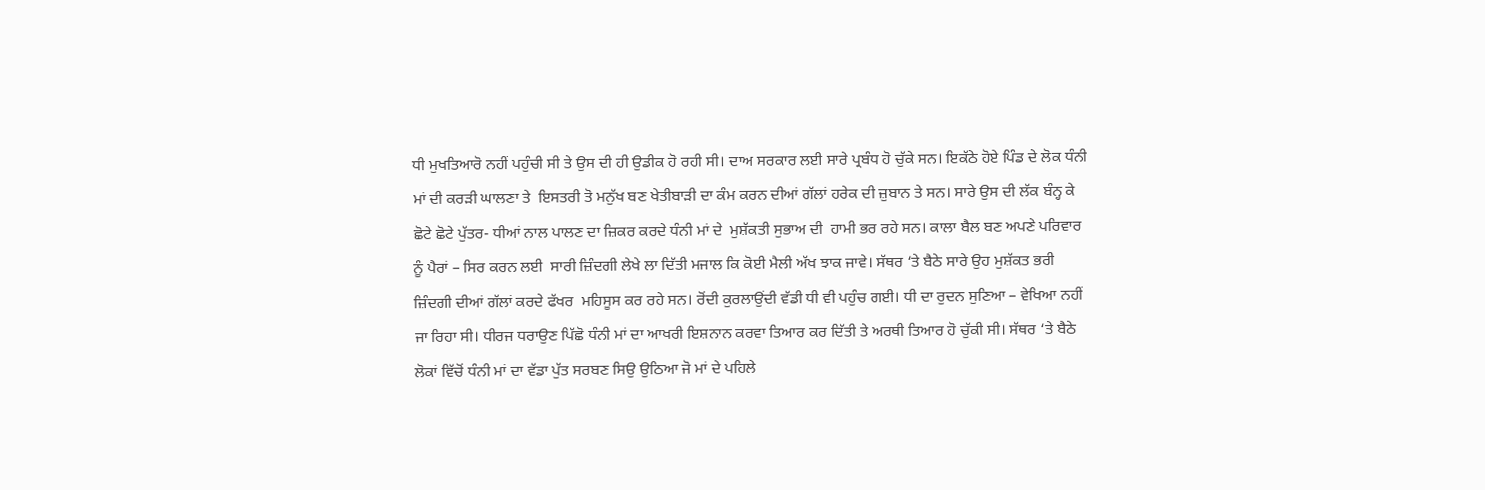ਧੀ ਮੁਖਤਿਆਰੋ ਨਹੀਂ ਪਹੁੰਚੀ ਸੀ ਤੇ ਉਸ ਦੀ ਹੀ ਉਡੀਕ ਹੋ ਰਹੀ ਸੀ। ਦਾਅ ਸਰਕਾਰ ਲਈ ਸਾਰੇ ਪ੍ਰਬੰਧ ਹੋ ਚੁੱਕੇ ਸਨ। ਇਕੱਠੇ ਹੋਏ ਪਿੰਡ ਦੇ ਲੋਕ ਧੰਨੀ ਮਾਂ ਦੀ ਕਰੜੀ ਘਾਲਣਾ ਤੇ  ਇਸਤਰੀ ਤੋ ਮਨੁੱਖ ਬਣ ਖੇਤੀਬਾੜੀ ਦਾ ਕੰਮ ਕਰਨ ਦੀਆਂ ਗੱਲਾਂ ਹਰੇਕ ਦੀ ਜ਼ੁਬਾਨ ਤੇ ਸਨ। ਸਾਰੇ ਉਸ ਦੀ ਲੱਕ ਬੰਨ੍ਹ ਕੇ ਛੋਟੇ ਛੋਟੇ ਪੁੱਤਰ- ਧੀਆਂ ਨਾਲ ਪਾਲਣ ਦਾ ਜ਼ਿਕਰ ਕਰਦੇ ਧੰਨੀ ਮਾਂ ਦੇ  ਮੁਸ਼ੱਕਤੀ ਸੁਭਾਅ ਦੀ  ਹਾਮੀ ਭਰ ਰਹੇ ਸਨ। ਕਾਲਾ ਬੈਲ ਬਣ ਅਪਣੇ ਪਰਿਵਾਰ ਨੂੰ ਪੈਰਾਂ – ਸਿਰ ਕਰਨ ਲਈ  ਸਾਰੀ ਜ਼ਿੰਦਗੀ ਲੇਖੇ ਲਾ ਦਿੱਤੀ ਮਜਾਲ ਕਿ ਕੋਈ ਮੈਲੀ ਅੱਖ ਝਾਕ ਜਾਵੇ। ਸੱਥਰ ‘ਤੇ ਬੈਠੇ ਸਾਰੇ ਉਹ ਮੁਸ਼ੱਕਤ ਭਰੀ ਜ਼ਿੰਦਗੀ ਦੀਆਂ ਗੱਲਾਂ ਕਰਦੇ ਫੱਖਰ  ਮਹਿਸੂਸ ਕਰ ਰਹੇ ਸਨ। ਰੋਂਦੀ ਕੁਰਲਾਉਂਦੀ ਵੱਡੀ ਧੀ ਵੀ ਪਹੁੰਚ ਗਈ। ਧੀ ਦਾ ਰੁਦਨ ਸੁਣਿਆ – ਵੇਖਿਆ ਨਹੀਂ ਜਾ ਰਿਹਾ ਸੀ। ਧੀਰਜ ਧਰਾਉਣ ਪਿੱਛੋ ਧੰਨੀ ਮਾਂ ਦਾ ਆਖਰੀ ਇਸ਼ਨਾਨ ਕਰਵਾ ਤਿਆਰ ਕਰ ਦਿੱਤੀ ਤੇ ਅਰਥੀ ਤਿਆਰ ਹੋ ਚੁੱਕੀ ਸੀ। ਸੱਥਰ ‘ਤੇ ਬੈਠੇ ਲੋਕਾਂ ਵਿੱਚੋਂ ਧੰਨੀ ਮਾਂ ਦਾ ਵੱਡਾ ਪੁੱਤ ਸਰਬਣ ਸਿਉ ਉਠਿਆ ਜੋ ਮਾਂ ਦੇ ਪਹਿਲੇ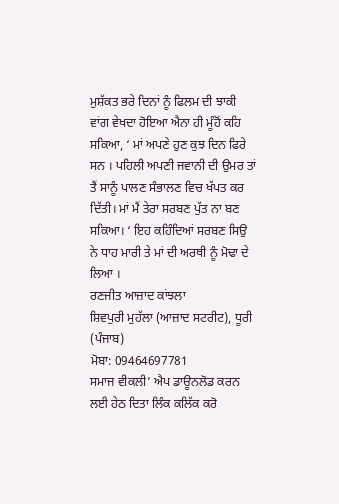ਮੁਸ਼ੱਕਤ ਭਰੇ ਦਿਨਾਂ ਨੂੰ ਫਿਲਮ ਦੀ ਝਾਕੀ ਵਾਂਗ ਵੇਖਦਾ ਹੋਇਆ ਐਨਾ ਹੀ ਮੂੰਹੋਂ ਕਹਿ ਸਕਿਆ, ‘ ਮਾਂ ਅਪਣੇ ਹੁਣ ਕੁਝ ਦਿਨ ਫਿਰੇ ਸਨ । ਪਹਿਲੀ ਅਪਣੀ ਜਵਾਨੀ ਦੀ ਉਮਰ ਤਾਂ ਤੈਂ ਸਾਨੂੰ ਪਾਲਣ ਸੰਭਾਲਣ ਵਿਚ ਖੱਪਤ ਕਰ ਦਿੱਤੀ। ਮਾਂ ਮੈਂ ਤੇਰਾ ਸਰਬਣ ਪੁੱਤ ਨਾ ਬਣ ਸਕਿਆ। ‘ ਇਹ ਕਹਿੰਦਿਆਂ ਸਰਬਣ ਸਿਉ ਨੇ ਧਾਹ ਮਾਰੀ ਤੇ ਮਾਂ ਦੀ ਅਰਥੀ ਨੂੰ ਮੋਢਾ ਦੇ ਲਿਆ ।
ਰਣਜੀਤ ਆਜ਼ਾਦ ਕਾਂਝਲਾ
ਸ਼ਿਵਪੁਰੀ ਮੁਹੱਲਾ (ਆਜ਼ਾਦ ਸਟਰੀਟ), ਧੂਰੀ (ਪੰਜਾਬ)
ਮੋਬਾ: 09464697781
ਸਮਾਜ ਵੀਕਲੀ’ ਐਪ ਡਾਊਨਲੋਡ ਕਰਨ ਲਈ ਹੇਠ ਦਿਤਾ ਲਿੰਕ ਕਲਿੱਕ ਕਰੋ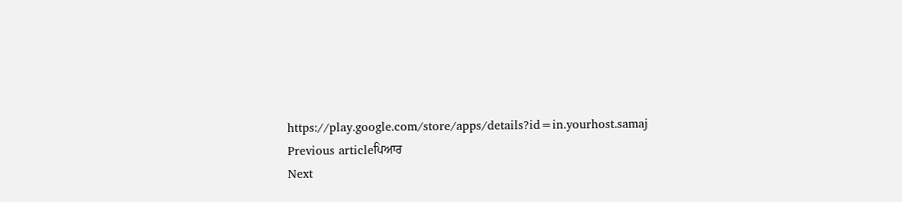https://play.google.com/store/apps/details?id=in.yourhost.samaj
Previous articleਪਿਆਰ
Next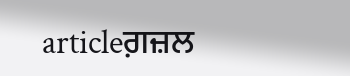articleਗ਼ਜ਼ਲ